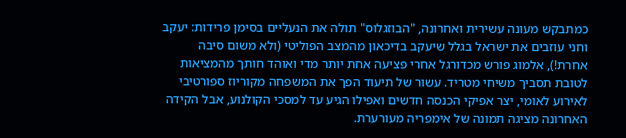כמתבקש מעונה עשירית ואחרונה, "הבוזגלוס" תולה את הנעליים בסימן פרידות: יעקב וחני עוזבים את ישראל בגלל שיעקב בדיכאון מהמצב הפוליטי (ולא משום סיבה אחרת!), אלמוג פורש מכדורגל אחרי פציעה אחת יותר מדי ואוהד חותך מהמציאות לטובת תסביך משיחי מטריד. עשור של תיעוד הפך את המשפחה מקוריוז ספורטיבי לאירוע לאומי, יצר אפיקי הכנסה חדשים ואפילו הגיע עד למסכי הקולנוע, אבל הקידה האחרונה מציגה תמונה של אימפריה מעורערת.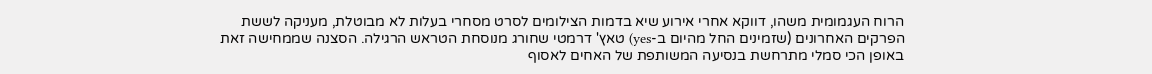הרוח העגמומית משהו, דווקא אחרי אירוע שיא בדמות הצילומים לסרט מסחרי בעלות לא מבוטלת, מעניקה לששת הפרקים האחרונים (שזמינים החל מהיום ב-yes) טאץ' דרמטי שחורג מנוסחת הטראש הרגילה. הסצנה שממחישה זאת באופן הכי סמלי מתרחשת בנסיעה המשותפת של האחים לאסוף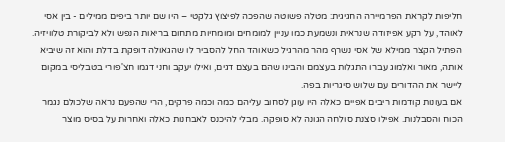חליפות לקראת הפרמיירה החגיגית: מטלה פשוטה שהפכה לפיצוץ גלקטי – היו שם יותר ביפים ממילים - בין אסי לאוהד, על רקע אפיזודה שנראית ונשמעת כמו עניין למומחים ומומחיות מתחום בריאות הנפש ולא לביקורת טלוויזיה. הפתיל הקצר ממילא של אסי נשרף מהר מהרגיל כשאוהד החל להסביר לו שהגאולה דופקת בדלת והוא זה שיביא אותה, מאור ואלמוג עברו התגלות בעצמם והבינו שהם בעצם דגים, ואילו יעקב וחני דגמו חצ'פורי בטבליסי במקום ליישר את ההדורים עם שלוש סיגריות בפה.
אם בעונות קודמות ריבים אפיים כאלה היו עוגן לסחוב עליהם כמה וכמה פרקים, הרי שהפעם נראה שלכולם נגמר הכוח והסבלנות. אפילו סצנת סולחה הגונה לא סופקה. מבלי להיכנס לאבחנות כאלה ואחרות על בסיס מוצר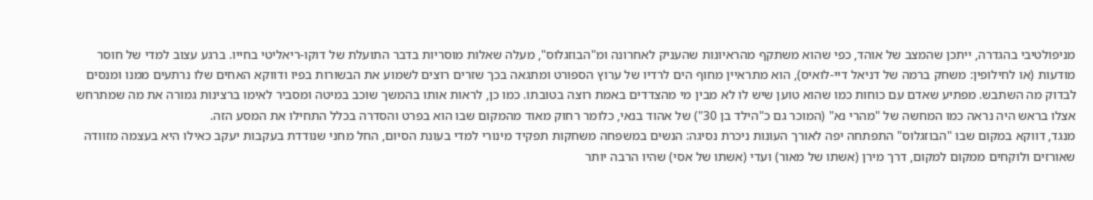מניפולטיבי בהגדרה, ייתכן שהמצב של אוהד, כפי שהוא משתקף מהראיונות שהעניק לאחרונה ומ"הבוזגלוס", מעלה שאלות מוסריות בדבר התועלת של דוקו-ריאליטי בחייו. ברגע עצוב למדי של חוסר מודעות (או לחילופין: משחק ברמה של דניאל דיי-לואיס), הוא מתראיין מחוף הים לרדיו של ערוץ הספורט ומתגאה בכך שזרים רוצים לשמוע את הבשורות בפיו ודווקא האחים שלו נרתעים ממנו ומנסים לבדוק מה השתבש. מפתיע שאדם עם כוחות כמו שהוא טוען שיש לו לא מבין מי מהצדדים באמת רוצה בטובתו. כמו כן, לראות אותו בהמשך שוכב במיטה ומסביר לאימו ברצינות גמורה את מה שמתרחש אצלו בראש היה נראה כמו המחשה של "מהרי נא" (המוכר גם כ"הילד בן 30") של אהוד בנאי, כלומר רחוק מאוד מהמקום שבו הוא בפרט והסדרה בכלל התחילו את המסע הזה.
מנגד, דווקא במקום שבו "הבוזגלוס" התפתחה יפה לאורך העונות ניכרת נסיגה: הנשים במשפחה משחקות תפקיד מינורי למדי בעונת הסיום, החל מחני שנודדת בעקבות יעקב כאילו היא בעצמה מזוודה שאורזים ולוקחים ממקום למקום, דרך מירן (אשתו של מאור) ועדי (אשתו של אסי) שהיו הרבה יותר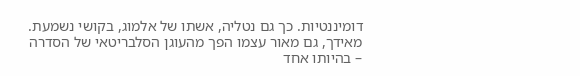דומיננטיות. כך גם נטליה, אשתו של אלמוג, בקושי נשמעת. מאידך, גם מאור עצמו הפך מהעוגן הסלבריטאי של הסדרה – בהיותו אחד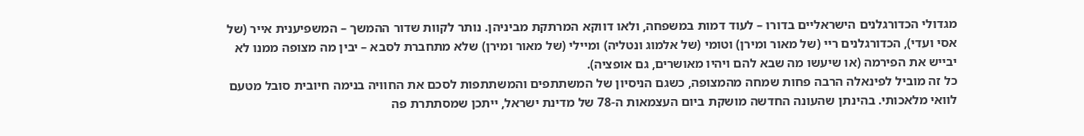מגדולי הכדורגלנים הישראליים בדורו – לעוד דמות במשפחה, ולאו דווקא המרתקת מביניהן. נותר לקוות שדור ההמשך – המשפיענית אייר (של אסי ועדי), הכדורגלנים ריי (של מאור ומירן) וטומי (של אלמוג ונטליה) ומיילי (של מאור ומירן) שלא מתחברת לסבא – יבין מה מצופה ממנו לא יבייש את הפירמה (או שיעשו מה שבא להם ויהיו מאושרים, גם אופציה).
כל זה מוביל לפינאלה הרבה פחות שמחה מהמצופה, כשגם הניסיון של המשתתפים והמשתתפות לסכם את החוויה בנימה חיובית סובל מטעם לוואי מלאכותי. בהינתן שהעונה החדשה מושקת ביום העצמאות ה-78 של מדינת ישראל, ייתכן שמסתתרת פה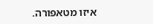איזו מטאפורה.